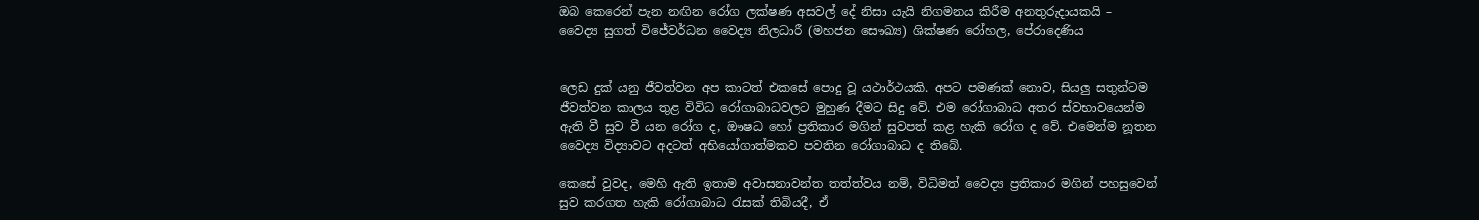ඔබ කෙරෙන් පැන නඟින රෝග ලක්ෂණ අසවල් දේ නිසා යැයි නිගමනය කිරීම අනතුරුදායකයි – වෛද්‍ය සුගත් විජේවර්ධන වෛද්‍ය නිලධාරී (මහජන සෞඛ්‍ය) ශික්ෂණ රෝහල, පේරාදෙණිය


ලෙඩ දුක් යනු ජීවත්වන අප කාටත් එකසේ පොදු වූ යථාර්ථයකි. අපට පමණක් නොව, සියලු සතුන්ටම ජීවත්වන කාලය තුළ විවිධ රෝගාබාධවලට මුහුණ දීමට සිදු වේ. එම රෝගාබාධ අතර ස්වභාවයෙන්ම ඇති වී සුව වී යන රෝග ද, ඖෂධ හෝ ප්‍රතිකාර මගින් සුවපත් කළ හැකි රෝග ද වේ. එමෙන්ම නූතන වෛද්‍ය විද්‍යාවට අදටත් අභියෝගාත්මකව පවතින රෝගාබාධ ද තිබේ.

කෙසේ වුවද, මෙහි ඇති ඉතාම අවාසනාවන්ත තත්ත්වය නම්, විධිමත් වෛද්‍ය ප්‍රතිකාර මගින් පහසුවෙන් සුව කරගත හැකි රෝගාබාධ රැසක් තිබියදී, ඒ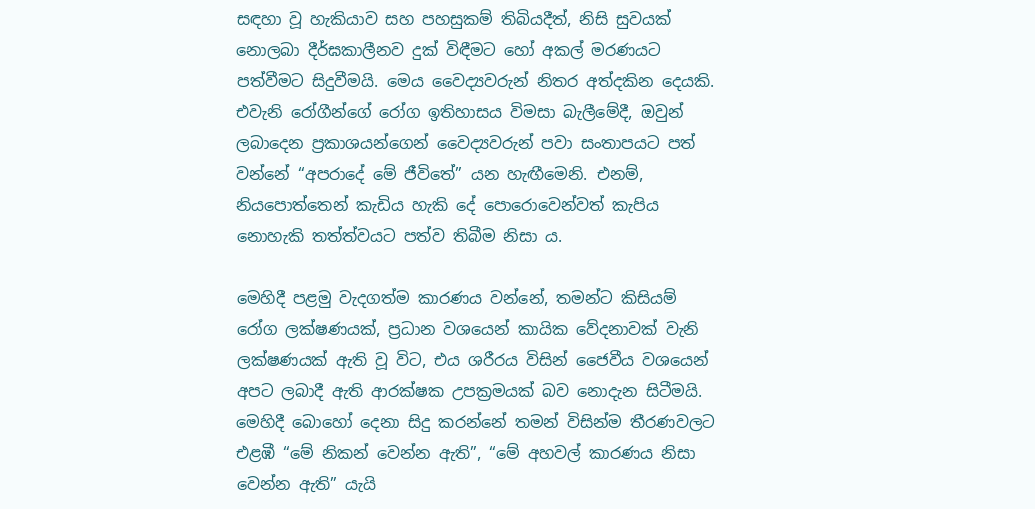සඳහා වූ හැකියාව සහ පහසුකම් තිබියදීත්, නිසි සුවයක් නොලබා දීර්ඝකාලීනව දුක් විඳීමට හෝ අකල් මරණයට පත්වීමට සිදුවීමයි. මෙය වෛද්‍යවරුන් නිතර අත්දකින දෙයකි. එවැනි රෝගීන්ගේ රෝග ඉතිහාසය විමසා බැලීමේදී, ඔවුන් ලබාදෙන ප්‍රකාශයන්ගෙන් වෛද්‍යවරුන් පවා සංතාපයට පත් වන්නේ “අපරාදේ මේ ජීවිතේ” යන හැඟීමෙනි. එනම්, නියපොත්තෙන් කැඩිය හැකි දේ පොරොවෙන්වත් කැපිය නොහැකි තත්ත්වයට පත්ව තිබීම නිසා ය.

මෙහිදී පළමු වැදගත්ම කාරණය වන්නේ, තමන්ට කිසියම් රෝග ලක්ෂණයක්, ප්‍රධාන වශයෙන් කායික වේදනාවක් වැනි ලක්ෂණයක් ඇති වූ විට, එය ශරීරය විසින් ජෛවීය වශයෙන් අපට ලබාදී ඇති ආරක්ෂක උපක්‍රමයක් බව නොදැන සිටීමයි. මෙහිදී බොහෝ දෙනා සිදු කරන්නේ තමන් විසින්ම තීරණවලට එළඹී “මේ නිකන් වෙන්න ඇති”, “මේ අහවල් කාරණය නිසා වෙන්න ඇති” යැයි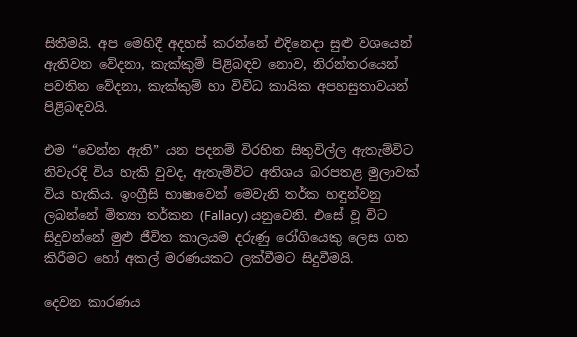සිතීමයි. අප මෙහිදී අදහස් කරන්නේ එදිනෙදා සුළු වශයෙන් ඇතිවන වේදනා, කැක්කුම් පිළිබඳව නොව, නිරන්තරයෙන් පවතින වේදනා, කැක්කුම් හා විවිධ කායික අපහසුතාවයන් පිළිබඳවයි.

එම “වෙන්න ඇති” යන පදනම් විරහිත සිතුවිල්ල ඇතැම්විට නිවැරදි විය හැකි වුවද, ඇතැම්විට අතිශය බරපතළ මුලාවක් විය හැකිය. ඉංග්‍රීසි භාෂාවෙන් මෙවැනි තර්ක හඳුන්වනු ලබන්නේ මිත්‍යා තර්කන (Fallacy) යනුවෙනි. එසේ වූ විට සිදුවන්නේ මුළු ජීවිත කාලයම දරුණු රෝගියෙකු ලෙස ගත කිරීමට හෝ අකල් මරණයකට ලක්වීමට සිදුවීමයි.

දෙවන කාරණය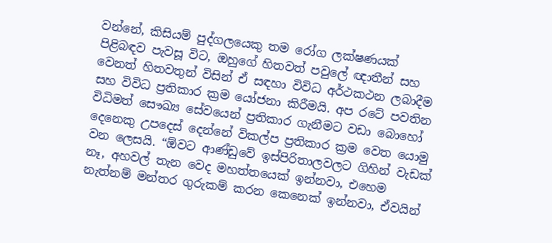වන්නේ, කිසියම් පුද්ගලයෙකු තම රෝග ලක්ෂණයක් පිළිබඳව පැවසූ විට, ඔහුගේ හිතවත් පවුලේ ඥාතීන් සහ වෙනත් හිතවතුන් විසින් ඒ සඳහා විවිධ අර්ථකථන ලබාදීම සහ විවිධ ප්‍රතිකාර ක්‍රම යෝජනා කිරීමයි. අප රටේ පවතින විධිමත් සෞඛ්‍ය සේවයෙන් ප්‍රතිකාර ගැනීමට වඩා බොහෝ දෙනෙකු උපදෙස් දෙන්නේ විකල්ප ප්‍රතිකාර ක්‍රම වෙත යොමු වන ලෙසයි. “ඕවට ආණ්ඩුවේ ඉස්පිරිතාලවලට ගිහින් වැඩක් නෑ, අහවල් තැන වෙද මහත්තයෙක් ඉන්නවා, එහෙම නැත්නම් මන්තර ගුරුකම් කරන කෙනෙක් ඉන්නවා, ඒවයින්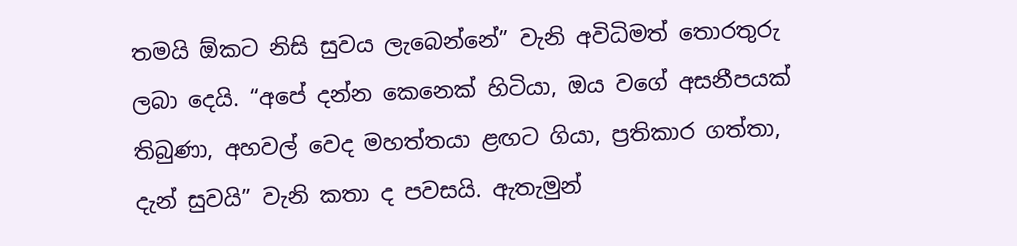තමයි ඕකට නිසි සුවය ලැබෙන්නේ” වැනි අවිධිමත් තොරතුරු ලබා දෙයි. “අපේ දන්න කෙනෙක් හිටියා, ඔය වගේ අසනීපයක් තිබුණා, අහවල් වෙද මහත්තයා ළඟට ගියා, ප්‍රතිකාර ගත්තා, දැන් සුවයි” වැනි කතා ද පවසයි. ඇතැමුන්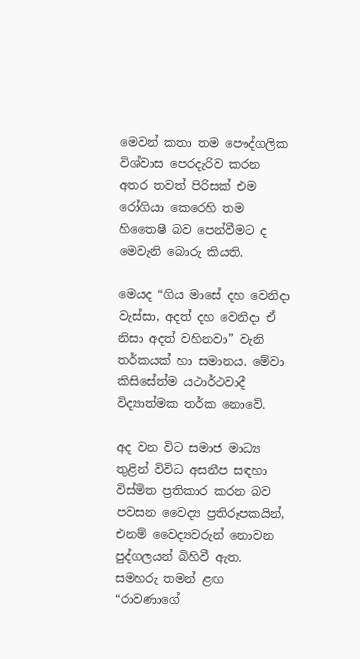මෙවන් කතා තම පෞද්ගලික විශ්වාස පෙරදැරිව කරන අතර තවත් පිරිසක් එම රෝගියා කෙරෙහි තම හිතෛෂී බව පෙන්වීමට ද මෙවැනි බොරු කියති.

මෙයද “ගිය මාසේ දහ වෙනිදා වැස්සා, අදත් දහ වෙනිදා ඒ නිසා අදත් වහිනවා” වැනි තර්කයක් හා සමානය. මේවා කිසිසේත්ම යථාර්ථවාදී විද්‍යාත්මක තර්ක නොවේ.

අද වන විට සමාජ මාධ්‍ය තුළින් විවිධ අසනීප සඳහා විස්මිත ප්‍රතිකාර කරන බව පවසන වෛද්‍ය ප්‍රතිරූපකයින්, එනම් වෛද්‍යවරුන් නොවන පුද්ගලයන් බිහිවී ඇත. සමහරු තමන් ළඟ “රාවණාගේ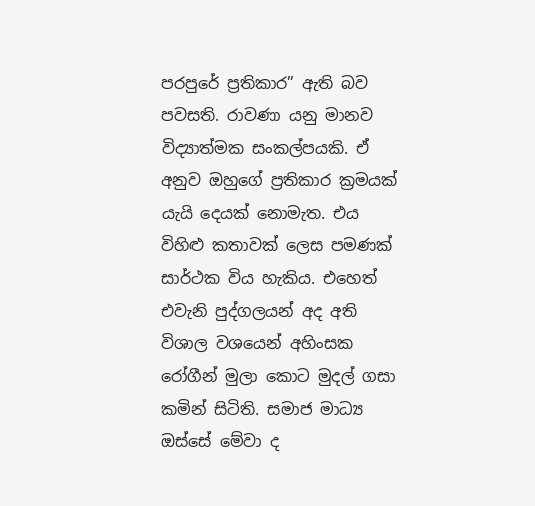පරපුරේ ප්‍රතිකාර” ඇති බව පවසති. රාවණා යනු මානව විද්‍යාත්මක සංකල්පයකි. ඒ අනුව ඔහුගේ ප්‍රතිකාර ක්‍රමයක් යැයි දෙයක් නොමැත. එය විහිළු කතාවක් ලෙස පමණක් සාර්ථක විය හැකිය. එහෙත් එවැනි පුද්ගලයන් අද අති විශාල වශයෙන් අහිංසක රෝගීන් මුලා කොට මුදල් ගසා කමින් සිටිති. සමාජ මාධ්‍ය ඔස්සේ මේවා ද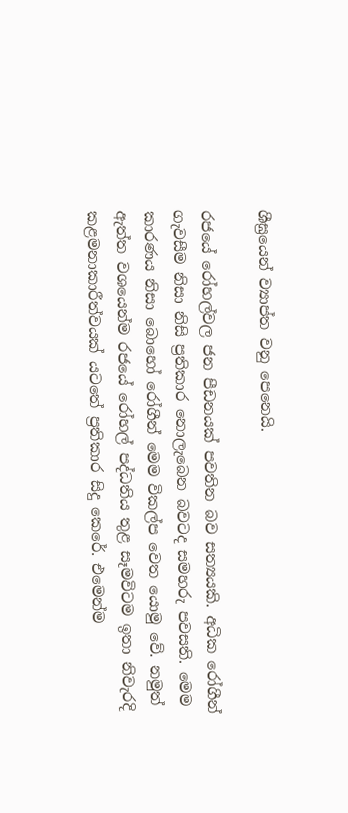ශීඝ්‍රයෙන් ව්‍යාප්ත වනු පෙනෙයි.

රජයේ රෝහල්වල ජන පීඩනයක් පවතින බව සත්‍යයකි. අධික රෝගීන් ගැවසීම නිසා නිසි ප්‍රතිකාර නොලැබෙන බවටද සමහරු පවසති. මෙම කාරණය නිසා බොහෝ රෝගීන් මෙම විකල්ප වෙත යොමු වේ. නමුත් ඇත්ත වශයෙන්ම රජයේ රෝහල් පද්ධතිය තුළ සෑමවිටම ඉතා නිවැරදි කළමනාකාරීත්වයක් යටතේ ප්‍රතිකාර සිදු කෙරේ. එමෙන්ම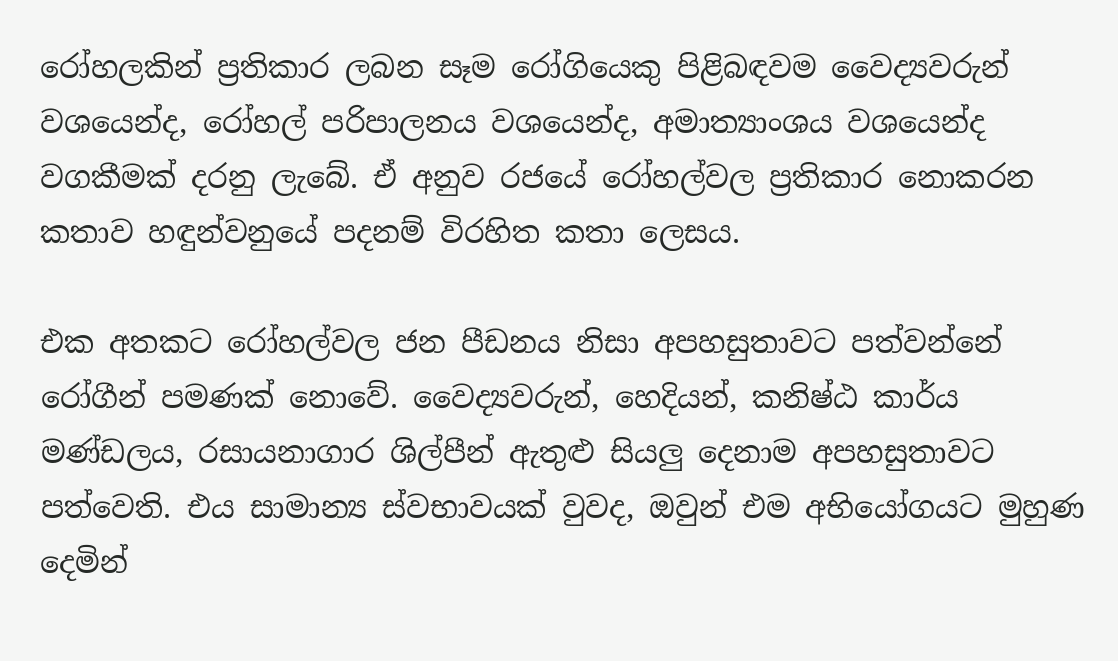රෝහලකින් ප්‍රතිකාර ලබන සෑම රෝගියෙකු පිළිබඳවම වෛද්‍යවරුන් වශයෙන්ද, රෝහල් පරිපාලනය වශයෙන්ද, අමාත්‍යාංශය වශයෙන්ද වගකීමක් දරනු ලැබේ. ඒ අනුව රජයේ රෝහල්වල ප්‍රතිකාර නොකරන කතාව හඳුන්වනුයේ පදනම් විරහිත කතා ලෙසය.

එක අතකට රෝහල්වල ජන පීඩනය නිසා අපහසුතාවට පත්වන්නේ රෝගීන් පමණක් නොවේ. වෛද්‍යවරුන්, හෙදියන්, කනිෂ්ඨ කාර්ය මණ්ඩලය, රසායනාගාර ශිල්පීන් ඇතුළු සියලු දෙනාම අපහසුතාවට පත්වෙති. එය සාමාන්‍ය ස්වභාවයක් වුවද, ඔවුන් එම අභියෝගයට මුහුණ දෙමින්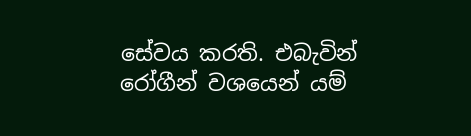සේවය කරති. එබැවින් රෝගීන් වශයෙන් යම්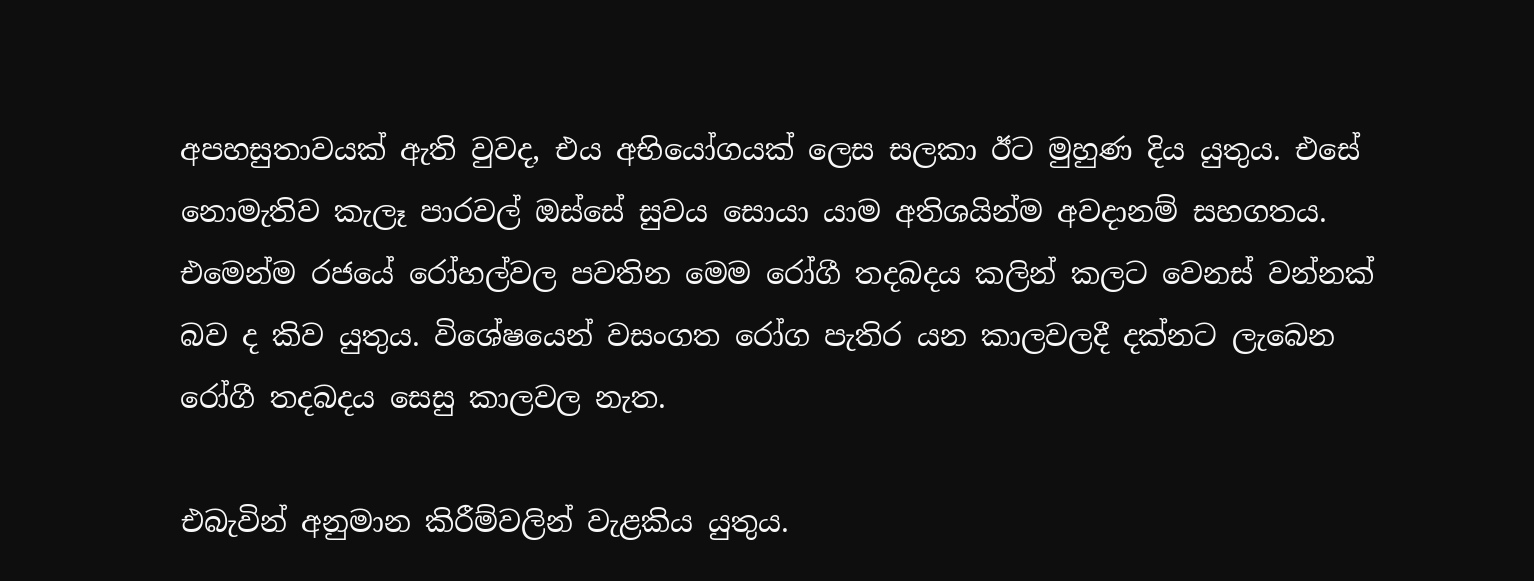අපහසුතාවයක් ඇති වුවද, එය අභියෝගයක් ලෙස සලකා ඊට මුහුණ දිය යුතුය. එසේ නොමැතිව කැලෑ පාරවල් ඔස්සේ සුවය සොයා යාම අතිශයින්ම අවදානම් සහගතය. එමෙන්ම රජයේ රෝහල්වල පවතින මෙම රෝගී තදබදය කලින් කලට වෙනස් වන්නක් බව ද කිව යුතුය. විශේෂයෙන් වසංගත රෝග පැතිර යන කාලවලදී දක්නට ලැබෙන රෝගී තදබදය සෙසු කාලවල නැත.

එබැවින් අනුමාන කිරීම්වලින් වැළකිය යුතුය.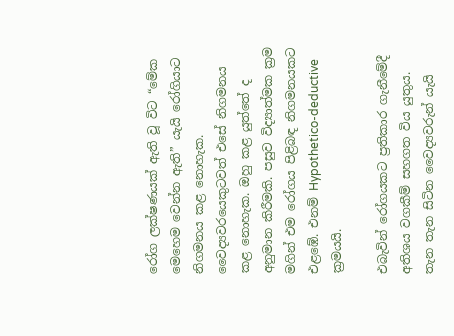රෝග ලක්ෂණයක් ඇති වූ විට “මේක මෙහෙම වෙන්න ඇති” යැයි රෝගියාට නිගමනය කළ නොහැක. වෛද්‍යවරයෙකුටවත් එසේ නිගමනය කළ නොහැක. ඔහු කළ යුත්තේ ද අනුමාන කිරීමකි. පසුව විද්‍යාත්මක ක්‍රම මගින් එම රෝගය පිළිබඳ නිගමනයකට එළඹේ. එනම් Hypothetico-deductive ක්‍රමයයි.

එබැවින් රෝගයකට ප්‍රතිකාර ගැනීමේදී අතිශය වගකීම් සහගත විය යුතුය. තැන තැන සිටින වෛද්‍යවරුන් යැයි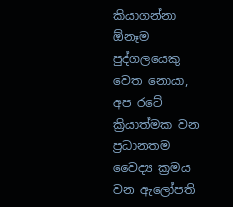කියාගන්නා ඕනෑම පුද්ගලයෙකු වෙත නොයා, අප රටේ ක්‍රියාත්මක වන ප්‍රධානතම වෛද්‍ය ක්‍රමය වන ඇලෝපති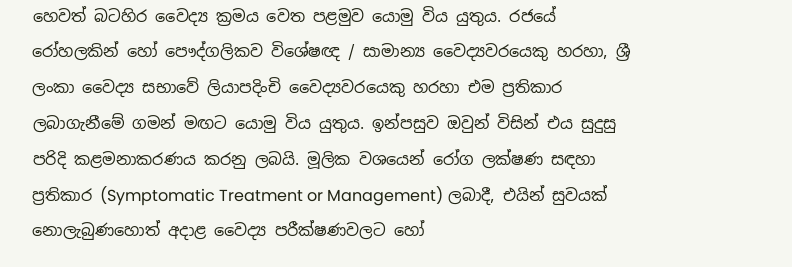හෙවත් බටහිර වෛද්‍ය ක්‍රමය වෙත පළමුව යොමු විය යුතුය. රජයේ රෝහලකින් හෝ පෞද්ගලිකව විශේෂඥ / සාමාන්‍ය වෛද්‍යවරයෙකු හරහා, ශ්‍රී ලංකා වෛද්‍ය සභාවේ ලියාපදිංචි වෛද්‍යවරයෙකු හරහා එම ප්‍රතිකාර ලබාගැනීමේ ගමන් මඟට යොමු විය යුතුය. ඉන්පසුව ඔවුන් විසින් එය සුදුසු පරිදි කළමනාකරණය කරනු ලබයි. මූලික වශයෙන් රෝග ලක්ෂණ සඳහා ප්‍රතිකාර (Symptomatic Treatment or Management) ලබාදී, එයින් සුවයක් නොලැබුණහොත් අදාළ වෛද්‍ය පරීක්ෂණවලට හෝ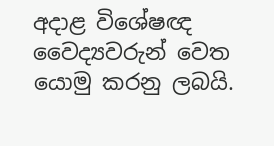අදාළ විශේෂඥ වෛද්‍යවරුන් වෙත යොමු කරනු ලබයි.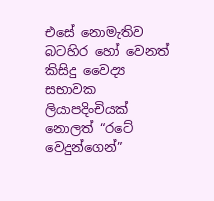එසේ නොමැතිව බටහිර හෝ වෙනත් කිසිදු වෛද්‍ය සභාවක ලියාපදිංචියක් නොලත් “රටේ වෙදුන්ගෙන්”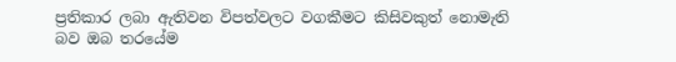ප්‍රතිකාර ලබා ඇතිවන විපත්වලට වගකීමට කිසිවකුත් නොමැති බව ඔබ තරයේම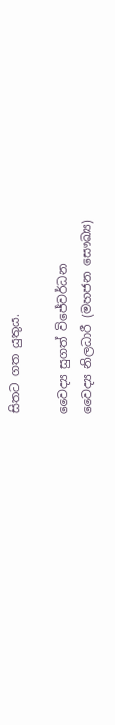සිතට ගත යුතුය.

වෛද්‍ය සුගත් විජේවර්ධන
වෛද්‍ය නිලධාරී (මහජන සෞඛ්‍ය)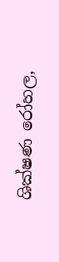ශික්ෂණ රෝහල,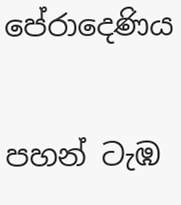පේරාදෙණිය

පහන් ටැඹ